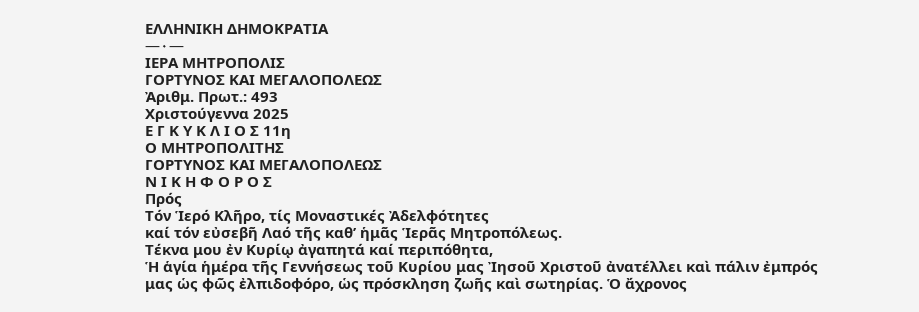ΕΛΛΗΝΙΚΗ ΔΗΜΟΚΡΑΤΙΑ
—٠—
ΙΕΡΑ ΜΗΤΡΟΠΟΛΙΣ
ΓΟΡΤΥΝΟΣ ΚΑΙ ΜΕΓΑΛΟΠΟΛΕΩΣ
Ἀριθμ. Πρωτ.: 493
Χριστούγεννα 2025
Ε Γ Κ Υ Κ Λ Ι Ο Σ 11η
Ο ΜΗΤΡΟΠΟΛΙΤΗΣ
ΓΟΡΤΥΝΟΣ ΚΑΙ ΜΕΓΑΛΟΠΟΛΕΩΣ
Ν Ι Κ Η Φ Ο Ρ Ο Σ
Πρός
Τόν Ἱερό Κλῆρο, τίς Μοναστικές Ἀδελφότητες
καί τόν εὐσεβῆ Λαό τῆς καθ’ ἡμᾶς Ἱερᾶς Μητροπόλεως.
Τέκνα μου ἐν Κυρίῳ ἀγαπητά καί περιπόθητα,
Ἡ ἁγία ἡμέρα τῆς Γεννήσεως τοῦ Κυρίου μας Ἰησοῦ Χριστοῦ ἀνατέλλει καὶ πάλιν ἐμπρός μας ὡς φῶς ἐλπιδοφόρο, ὡς πρόσκληση ζωῆς καὶ σωτηρίας. Ὁ ἄχρονος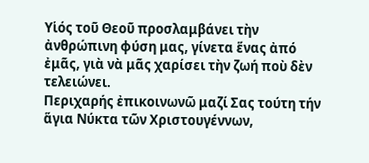Υἱός τοῦ Θεοῦ προσλαμβάνει τὴν ἀνθρώπινη φύση μας, γίνετα ἕνας ἀπό ἐμᾶς, γιὰ νὰ μᾶς χαρίσει τὴν ζωή ποὺ δὲν τελειώνει.
Περιχαρής ἐπικοινωνῶ μαζί Σας τούτη τήν ἅγια Νύκτα τῶν Χριστουγέννων,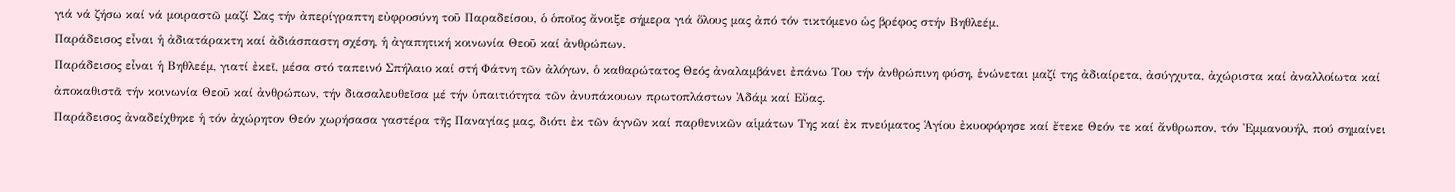γιά νά ζήσω καί νά μοιραστῶ μαζί Σας τήν ἀπερίγραπτη εὐφροσύνη τοῦ Παραδείσου, ὁ ὁποῖος ἄνοιξε σήμερα γιά ὅλους μας ἀπό τόν τικτόμενο ὡς βρέφος στήν Βηθλεέμ.
Παράδεισος εἶναι ἡ ἀδιατάρακτη καί ἀδιάσπαστη σχέση, ἡ ἀγαπητική κοινωνία Θεοῦ καί ἀνθρώπων.
Παράδεισος εἶναι ἡ Βηθλεέμ, γιατί ἐκεῖ, μέσα στό ταπεινό Σπήλαιο καί στή Φάτνη τῶν ἀλόγων, ὁ καθαρώτατος Θεός ἀναλαμβάνει ἐπάνω Του τήν ἀνθρώπινη φύση, ἑνώνεται μαζί της ἀδιαίρετα, ἀσύγχυτα, ἀχώριστα καί ἀναλλοίωτα καί ἀποκαθιστᾶ τήν κοινωνία Θεοῦ καί ἀνθρώπων, τήν διασαλευθεῖσα μέ τήν ὑπαιτιότητα τῶν ἀνυπάκουων πρωτοπλάστων Ἀδάμ καί Εὔας.
Παράδεισος ἀναδείχθηκε ἡ τόν ἀχώρητον Θεόν χωρήσασα γαστέρα τῆς Παναγίας μας, διότι ἐκ τῶν ἁγνῶν καί παρθενικῶν αἱμάτων Της καί ἐκ πνεύματος Ἁγίου ἐκυοφόρησε καί ἔτεκε Θεόν τε καί ἄνθρωπον, τόν Ἐμμανουήλ, πού σημαίνει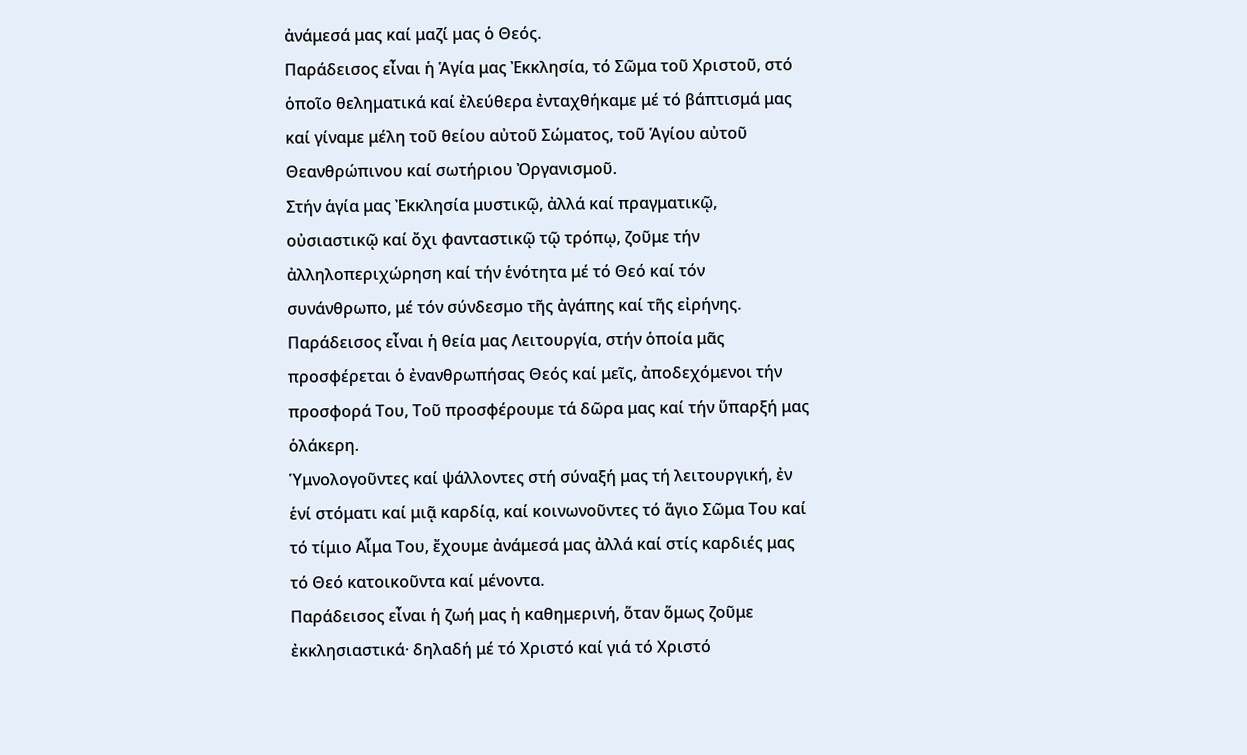ἀνάμεσά μας καί μαζί μας ὁ Θεός.
Παράδεισος εἶναι ἡ Ἁγία μας Ἐκκλησία, τό Σῶμα τοῦ Χριστοῦ, στό ὁποῖο θεληματικά καί ἐλεύθερα ἐνταχθήκαμε μέ τό βάπτισμά μας καί γίναμε μέλη τοῦ θείου αὐτοῦ Σώματος, τοῦ Ἁγίου αὐτοῦ Θεανθρώπινου καί σωτήριου Ὀργανισμοῦ.
Στήν ἁγία μας Ἐκκλησία μυστικῷ, ἀλλά καί πραγματικῷ, οὐσιαστικῷ καί ὄχι φανταστικῷ τῷ τρόπῳ, ζοῦμε τήν ἀλληλοπεριχώρηση καί τήν ἑνότητα μέ τό Θεό καί τόν συνάνθρωπο, μέ τόν σύνδεσμο τῆς ἀγάπης καί τῆς εἰρήνης.
Παράδεισος εἶναι ἡ θεία μας Λειτουργία, στήν ὁποία μᾶς προσφέρεται ὁ ἐνανθρωπήσας Θεός καί μεῖς, ἀποδεχόμενοι τήν προσφορά Του, Τοῦ προσφέρουμε τά δῶρα μας καί τήν ὕπαρξή μας ὁλάκερη.
Ὑμνολογοῦντες καί ψάλλοντες στή σύναξή μας τή λειτουργική, ἐν ἑνί στόματι καί μιᾷ καρδίᾳ, καί κοινωνοῦντες τό ἅγιο Σῶμα Του καί τό τίμιο Αἷμα Του, ἔχουμε ἀνάμεσά μας ἀλλά καί στίς καρδιές μας τό Θεό κατοικοῦντα καί μένοντα.
Παράδεισος εἶναι ἡ ζωή μας ἡ καθημερινή, ὅταν ὅμως ζοῦμε ἐκκλησιαστικά· δηλαδή μέ τό Χριστό καί γιά τό Χριστό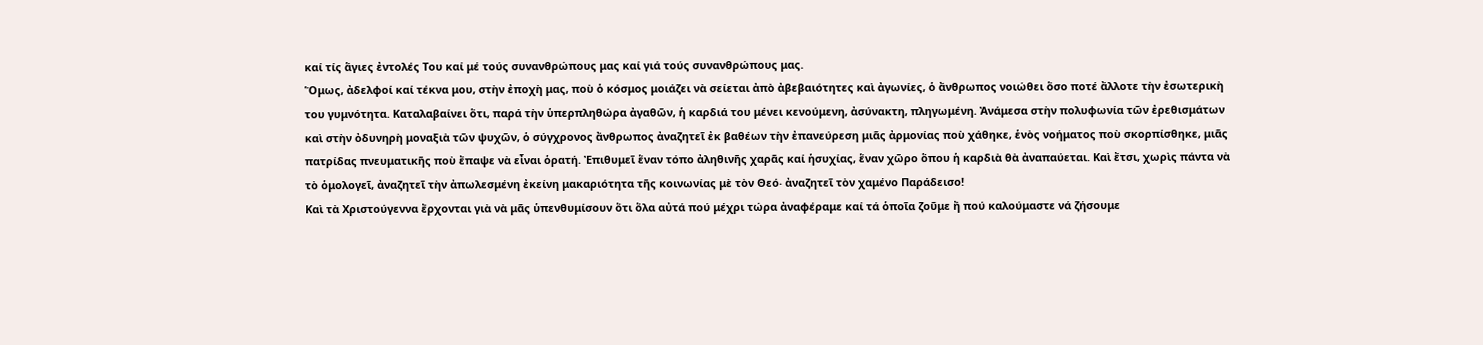καί τίς ἅγιες ἐντολές Του καί μέ τούς συνανθρώπους μας καί γιά τούς συνανθρώπους μας.
Ὅμως, ἀδελφοί καί τέκνα μου, στὴν ἐποχὴ μας, ποὺ ὁ κόσμος μοιάζει νὰ σείεται ἀπὸ ἀβεβαιότητες καὶ ἀγωνίες, ὁ ἄνθρωπος νοιώθει ὅσο ποτέ ἄλλοτε τὴν ἐσωτερικὴ του γυμνότητα. Καταλαβαίνει ὅτι, παρά τὴν ὑπερπληθώρα ἀγαθῶν, ἡ καρδιά του μένει κενούμενη, ἀσύνακτη, πληγωμένη. Ἀνάμεσα στὴν πολυφωνία τῶν ἐρεθισμάτων καὶ στὴν ὀδυνηρὴ μοναξιὰ τῶν ψυχῶν, ὁ σύγχρονος ἄνθρωπος ἀναζητεῖ ἐκ βαθέων τὴν ἐπανεύρεση μιᾶς ἀρμονίας ποὺ χάθηκε, ἑνὸς νοήματος ποὺ σκορπίσθηκε, μιᾶς πατρίδας πνευματικῆς ποὺ ἔπαψε νὰ εἶναι ὁρατή. Ἐπιθυμεῖ ἕναν τόπο ἀληθινῆς χαρᾶς καί ἡσυχίας, ἕναν χῶρο ὅπου ἡ καρδιὰ θὰ ἀναπαύεται. Καὶ ἔτσι, χωρὶς πάντα νὰ τὸ ὁμολογεῖ, ἀναζητεῖ τὴν ἀπωλεσμένη ἐκείνη μακαριότητα τῆς κοινωνίας μὲ τὸν Θεό‧ ἀναζητεῖ τὸν χαμένο Παράδεισο!
Καὶ τὰ Χριστούγεννα ἔρχονται γιὰ νὰ μᾶς ὑπενθυμίσουν ὅτι ὅλα αὐτά πού μέχρι τώρα ἀναφέραμε καί τά ὁποῖα ζοῦμε ἤ πού καλούμαστε νά ζήσουμε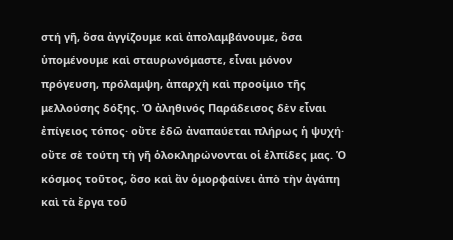στή γῆ, ὅσα ἀγγίζουμε καὶ ἀπολαμβάνουμε, ὅσα ὑπομένουμε καὶ σταυρωνόμαστε, εἶναι μόνον πρόγευση, πρόλαμψη, ἀπαρχὴ καὶ προοίμιο τῆς μελλούσης δόξης. Ὁ ἀληθινός Παράδεισος δὲν εἶναι ἐπίγειος τόπος· οὔτε ἐδῶ ἀναπαύεται πλήρως ἡ ψυχή· οὔτε σὲ τούτη τὴ γῆ ὁλοκληρώνονται οἱ ἐλπίδες μας. Ὁ κόσμος τοῦτος, ὅσο καὶ ἂν ὁμορφαίνει ἀπὸ τὴν ἀγάπη καὶ τὰ ἔργα τοῦ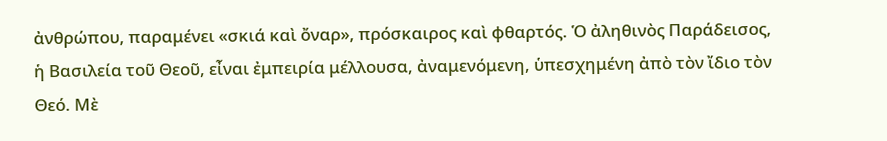ἀνθρώπου, παραμένει «σκιά καὶ ὄναρ», πρόσκαιρος καὶ φθαρτός. Ὁ ἀληθινὸς Παράδεισος, ἡ Βασιλεία τοῦ Θεοῦ, εἶναι ἐμπειρία μέλλουσα, ἀναμενόμενη, ὑπεσχημένη ἀπὸ τὸν ἴδιο τὸν Θεό. Μὲ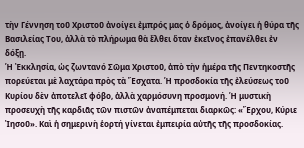τὴν Γέννηση τοῦ Χριστοῦ ἀνοίγει ἐμπρός μας ὁ δρόμος, ἀνοίγει ἡ θύρα τῆς Βασιλείας Του, ἀλλὰ τὸ πλήρωμα θὰ ἔλθει ὅταν ἐκεῖνος ἐπανέλθει ἐν δόξῃ.
Ἡ Ἐκκλησία, ὡς ζωντανό Σῶμα Χριστοῦ, ἀπὸ τὴν ἡμέρα τῆς Πεντηκοστῆς πορεύεται μὲ λαχτάρα πρὸς τὰ Ἔσχατα. Ἡ προσδοκία τῆς ἐλεύσεως τοῦ Κυρίου δὲν ἀποτελεῖ φόβο, ἀλλὰ χαρμόσυνη προσμονή. Ἡ μυστικὴ προσευχὴ τῆς καρδιᾶς τῶν πιστῶν ἀναπέμπεται διαρκῶς: «Ἔρχου, Κύριε Ἰησοῦ». Καὶ ἡ σημερινὴ ἑορτή γίνεται ἐμπειρία αὐτῆς τῆς προσδοκίας.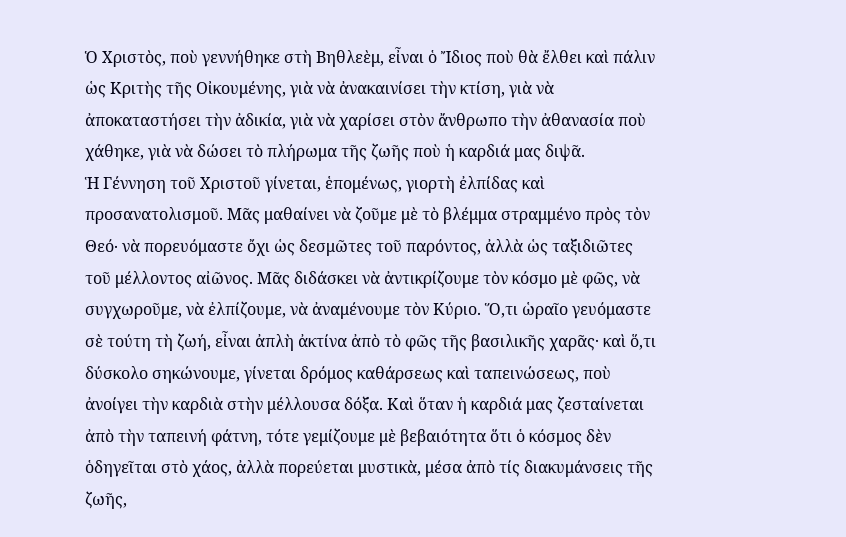Ὁ Χριστὸς, ποὺ γεννήθηκε στὴ Βηθλεὲμ, εἶναι ὁ Ἴδιος ποὺ θὰ ἔλθει καὶ πάλιν ὡς Κριτὴς τῆς Οἰκουμένης, γιὰ νὰ ἀνακαινίσει τὴν κτίση, γιὰ νὰ ἀποκαταστήσει τὴν ἀδικία, γιὰ νὰ χαρίσει στὸν ἄνθρωπο τὴν ἀθανασία ποὺ χάθηκε, γιὰ νὰ δώσει τὸ πλήρωμα τῆς ζωῆς ποὺ ἡ καρδιά μας διψᾶ.
Ἡ Γέννηση τοῦ Χριστοῦ γίνεται, ἑπομένως, γιορτὴ ἐλπίδας καὶ προσανατολισμοῦ. Μᾶς μαθαίνει νὰ ζοῦμε μὲ τὸ βλέμμα στραμμένο πρὸς τὸν Θεό‧ νὰ πορευόμαστε ὄχι ὡς δεσμῶτες τοῦ παρόντος, ἀλλὰ ὡς ταξιδιῶτες τοῦ μέλλοντος αἰῶνος. Μᾶς διδάσκει νὰ ἀντικρίζουμε τὸν κόσμο μὲ φῶς, νὰ συγχωροῦμε, νὰ ἐλπίζουμε, νὰ ἀναμένουμε τὸν Κύριο. Ὅ,τι ὡραῖο γευόμαστε σὲ τούτη τὴ ζωή, εἶναι ἀπλὴ ἀκτίνα ἀπὸ τὸ φῶς τῆς βασιλικῆς χαρᾶς· καὶ ὅ,τι δύσκολο σηκώνουμε, γίνεται δρόμος καθάρσεως καὶ ταπεινώσεως, ποὺ ἀνοίγει τὴν καρδιὰ στὴν μέλλουσα δόξα. Καὶ ὅταν ἡ καρδιά μας ζεσταίνεται ἀπὸ τὴν ταπεινή φάτνη, τότε γεμίζουμε μὲ βεβαιότητα ὅτι ὁ κόσμος δὲν ὁδηγεῖται στὸ χάος, ἀλλὰ πορεύεται μυστικὰ, μέσα ἀπὸ τίς διακυμάνσεις τῆς ζωῆς,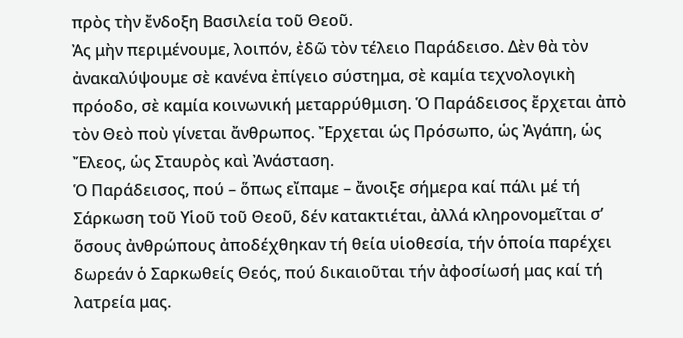πρὸς τὴν ἔνδοξη Βασιλεία τοῦ Θεοῦ.
Ἀς μὴν περιμένουμε, λοιπόν, ἐδῶ τὸν τέλειο Παράδεισο. Δὲν θὰ τὸν ἀνακαλύψουμε σὲ κανένα ἐπίγειο σύστημα, σὲ καμία τεχνολογικὴ πρόοδο, σὲ καμία κοινωνική μεταρρύθμιση. Ὁ Παράδεισος ἔρχεται ἀπὸ τὸν Θεὸ ποὺ γίνεται ἄνθρωπος. Ἔρχεται ὡς Πρόσωπο, ὡς Ἀγάπη, ὡς Ἔλεος, ὡς Σταυρὸς καὶ Ἀνάσταση.
Ὁ Παράδεισος, πού – ὅπως εἴπαμε – ἄνοιξε σήμερα καί πάλι μέ τή Σάρκωση τοῦ Υἱοῦ τοῦ Θεοῦ, δέν κατακτιέται, ἀλλά κληρονομεῖται σ’ ὅσους ἀνθρώπους ἀποδέχθηκαν τή θεία υἱοθεσία, τήν ὁποία παρέχει δωρεάν ὁ Σαρκωθείς Θεός, πού δικαιοῦται τήν ἀφοσίωσή μας καί τή λατρεία μας.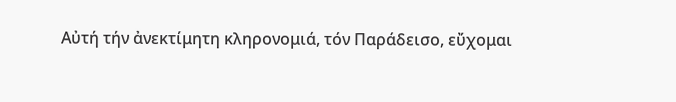Αὐτή τήν ἀνεκτίμητη κληρονομιά, τόν Παράδεισο, εὔχομαι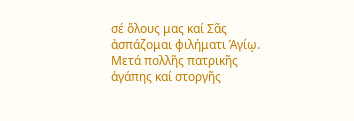σέ ὅλους μας καί Σᾶς ἀσπάζομαι φιλήματι Ἁγίῳ.
Μετά πολλῆς πατρικῆς ἀγάπης καί στοργῆς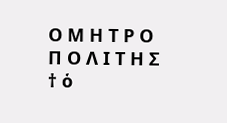Ο Μ Η Τ Ρ Ο Π Ο Λ Ι Τ Η Σ
† ὁ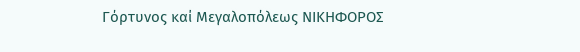Γόρτυνος καί Μεγαλοπόλεως ΝΙΚΗΦΟΡΟΣ